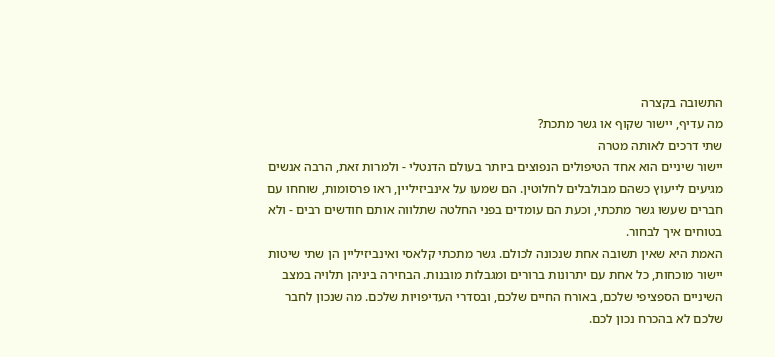התשובה בקצרה
מה עדיף, יישור שקוף או גשר מתכת?
שתי דרכים לאותה מטרה
יישור שיניים הוא אחד הטיפולים הנפוצים ביותר בעולם הדנטלי - ולמרות זאת, הרבה אנשים מגיעים לייעוץ כשהם מבולבלים לחלוטין. הם שמעו על אינביזיליין, ראו פרסומות, שוחחו עם חברים שעשו גשר מתכתי, וכעת הם עומדים בפני החלטה שתלווה אותם חודשים רבים - ולא בטוחים איך לבחור.
האמת היא שאין תשובה אחת שנכונה לכולם. גשר מתכתי קלאסי ואינביזיליין הן שתי שיטות יישור מוכחות, כל אחת עם יתרונות ברורים ומגבלות מובנות. הבחירה ביניהן תלויה במצב השיניים הספציפי שלכם, באורח החיים שלכם, ובסדרי העדיפויות שלכם. מה שנכון לחבר שלכם לא בהכרח נכון לכם.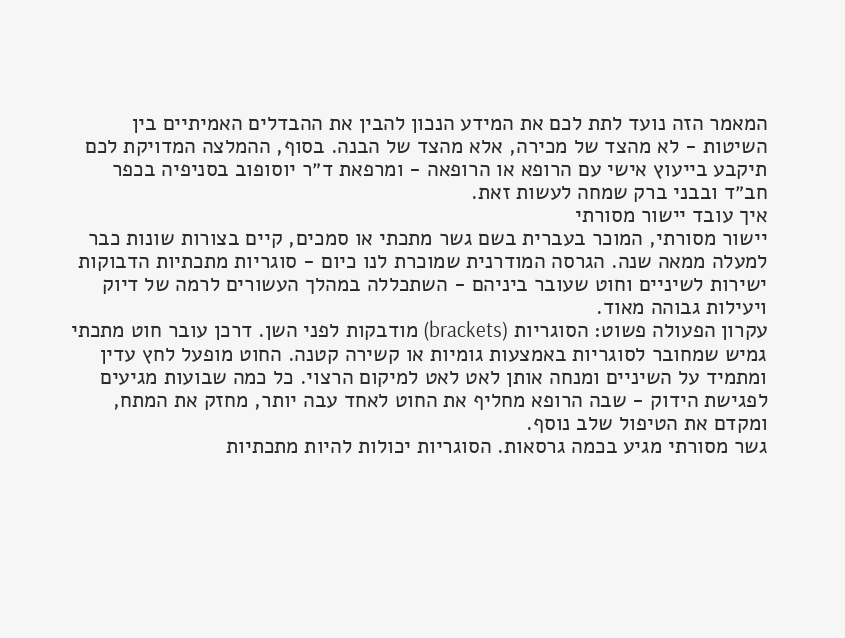המאמר הזה נועד לתת לכם את המידע הנכון להבין את ההבדלים האמיתיים בין השיטות - לא מהצד של מכירה, אלא מהצד של הבנה. בסוף, ההמלצה המדויקת לכם תיקבע בייעוץ אישי עם הרופא או הרופאה - ומרפאת ד״ר יוסופוב בסניפיה בכפר חב״ד ובבני ברק שמחה לעשות זאת.
איך עובד יישור מסורתי
יישור מסורתי, המוכר בעברית בשם גשר מתכתי או סמכים, קיים בצורות שונות כבר למעלה ממאה שנה. הגרסה המודרנית שמוכרת לנו כיום - סוגריות מתכתיות הדבוקות ישירות לשיניים וחוט שעובר ביניהם - השתכללה במהלך העשורים לרמה של דיוק ויעילות גבוהה מאוד.
עקרון הפעולה פשוט: הסוגריות (brackets) מודבקות לפני השן. דרכן עובר חוט מתכתי גמיש שמחובר לסוגריות באמצעות גומיות או קשירה קטנה. החוט מופעל לחץ עדין ומתמיד על השיניים ומנחה אותן לאט לאט למיקום הרצוי. כל כמה שבועות מגיעים לפגישת הידוק - שבה הרופא מחליף את החוט לאחד עבה יותר, מחזק את המתח, ומקדם את הטיפול שלב נוסף.
גשר מסורתי מגיע בכמה גרסאות. הסוגריות יכולות להיות מתכתיות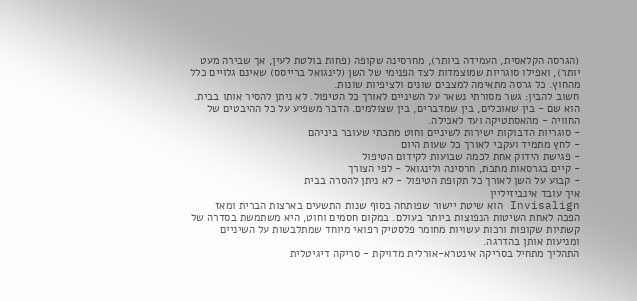(הגרסה הקלאסית, העמידה ביותר), מחרסינה שקופה (פחות בולטת לעין, אך שבירה מעט יותר), ואפילו סוגריות שמוצמדות לצד הפנימי של השן (לינגואל ברייסס) שאינם גלויים כלל מהחוץ. כל גרסה מתאימה למצבים שונים ולציפיות שונות.
חשוב להבין: גשר מסורתי נשאר על השיניים לאורך כל הטיפול. לא ניתן להסיר אותו בבית. הוא שם - בין שאוכלים, בין שמדברים, בין שצולמים. הדבר משפיע על כל ההיבטים של החוויה - מהאסתטיקה ועד לאכילה.
- סוגריות הדבוקות ישירות לשיניים וחוט מתכתי שעובר ביניהם
- לחץ מתמיד ועקבי לאורך כל שעות היום
- פגישת הידוק אחת לכמה שבועות לקידום הטיפול
- קיים בגרסאות מתכת, חרסינה ולינגואל - לפי הצורך
- קבוע על השן לאורך כל תקופת הטיפול - לא ניתן להסרה בבית
איך עובד אינביזיליין
Invisalign הוא שיטת יישור שפותחה בסוף שנות התשעים בארצות הברית ומאז הפכה לאחת השיטות הנפוצות ביותר בעולם. במקום חסמים וחוט, היא משתמשת בסדרה של קשתיות שקופות ורכות עשויות מחומר פלסטיק רפואי מיוחד שמתלבשות על השיניים ומניעות אותן בהדרגה.
התהליך מתחיל בסריקה אינטרא-אורלית מדויקת - סריקה דיגיטלית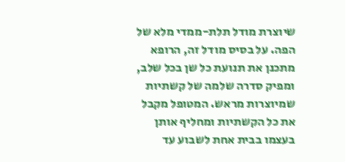שיוצרת מודל תלת-ממדי מלא של הפה. על בסיס מודל זה, הרופא מתכנן את תנועת כל שן בכל שלב, ומפיק סדרה שלמה של קשתיות שמיוצרות מראש. המטופל מקבל את כל הקשתיות ומחליף אותן בעצמו בבית אחת לשבוע עד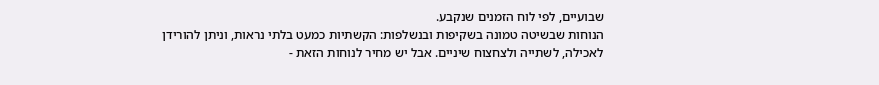שבועיים, לפי לוח הזמנים שנקבע.
הנוחות שבשיטה טמונה בשקיפות ובנשלפות: הקשתיות כמעט בלתי נראות, וניתן להורידן לאכילה, לשתייה ולצחצוח שיניים. אבל יש מחיר לנוחות הזאת -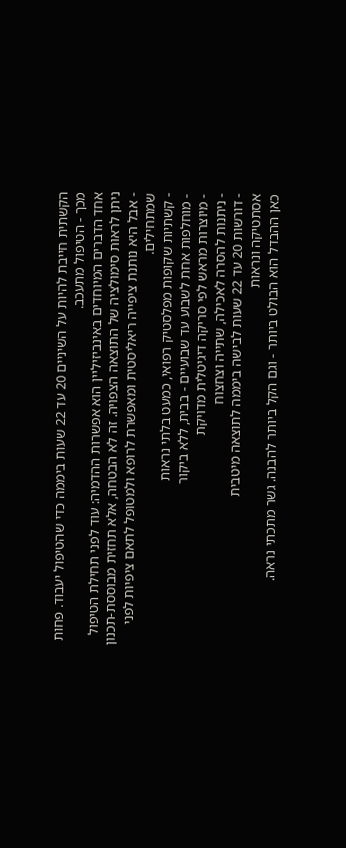הקשתית חייבת להיות על השיניים 20 עד 22 שעות ביממה כדי שהטיפול יעבוד. פחות מכך - הטיפול מתעכב.
אחד הדברים המיוחדים באינביזיליין הוא אפשרות ההדמיה: עוד לפני תחילת הטיפול ניתן לראות סימולציה של התוצאה הצפויה. זה לא הבטחה, אלא תחזית מבוססת-תכנון - אבל היא נותנת ציפייה ריאליסטית ומאפשרת לרופא ולמטופל לתאם ציפיות לפני שמתחילים.
- קשתיות שקופות מפלסטיק רפואי, כמעט בלתי נראות
- מוחלפות אחת לשבוע עד שבועיים - בבית, ללא ביקור
- מיוצרות מראש לפי סריקה דיגיטלית מדויקת
- ניתנות להסרה לאכילה, שתייה וצחצוח
- דורשות 20 עד 22 שעות לבישה ביממה לתוצאה מיטבית
אסתטיקה ונראות
כאן ההבדל הוא הבולט ביותר - וגם הקל ביותר להבנה. גשר מתכתי נראה.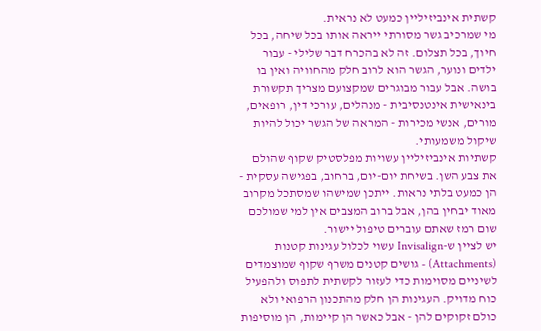קשתית אינביזיליין כמעט לא נראית.
מי שמרכיב גשר מסורתי ייראה אותו בכל שיחה, בכל חיוך, בכל תצלום. זה לא בהכרח דבר שלילי - עבור ילדים ונוער, הגשר הוא לרוב חלק מהחוויה ואין בו בושה. אבל עבור מבוגרים שמקצועם מצריך תקשורת בינאישית אינטנסיבית - מנהלים, עורכי דין, רופאים, מורים, אנשי מכירות - המראה של הגשר יכול להיות שיקול משמעותי.
קשתיות אינביזיליין עשויות מפלסטיק שקוף שהולם את צבע השן. בשיחת יום-יום, ברחוב, בפגישה עסקית - הן כמעט בלתי נראות. ייתכן שמישהו שמסתכל מקרוב מאוד יבחין בהן, אבל ברוב המצבים אין למי שמולכם שום רמז שאתם עוברים טיפול יישור.
יש לציין ש-Invisalign עשוי לכלול עגינות קטנות (Attachments) - גושים קטנים משרף שקוף שמוצמדים לשיניים מסוימות כדי לעזור לקשתית לתפוס ולהפעיל כוח מדויק. העגינות הן חלק מהתכנון הרפואי ולא כולם זקוקים להן - אבל כאשר הן קיימות, הן מוסיפות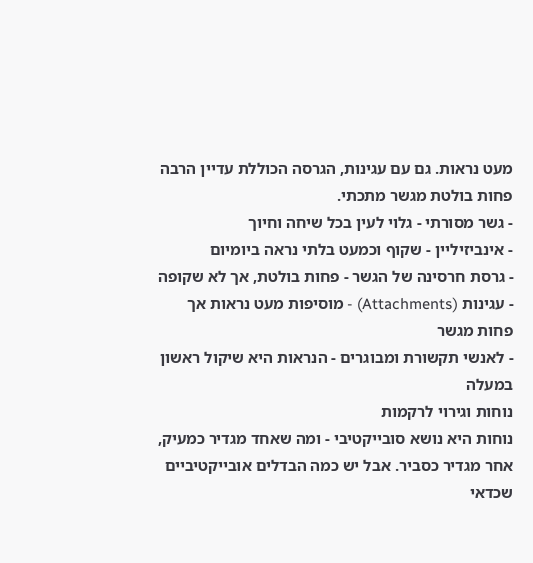מעט נראות. גם עם עגינות, הגרסה הכוללת עדיין הרבה פחות בולטת מגשר מתכתי.
- גשר מסורתי - גלוי לעין בכל שיחה וחיוך
- אינביזיליין - שקוף וכמעט בלתי נראה ביומיום
- גרסת חרסינה של הגשר - פחות בולטת, אך לא שקופה
- עגינות (Attachments) - מוסיפות מעט נראות אך פחות מגשר
- לאנשי תקשורת ומבוגרים - הנראות היא שיקול ראשון במעלה
נוחות וגירוי לרקמות
נוחות היא נושא סובייקטיבי - ומה שאחד מגדיר כמעיק, אחר מגדיר כסביר. אבל יש כמה הבדלים אובייקטיביים שכדאי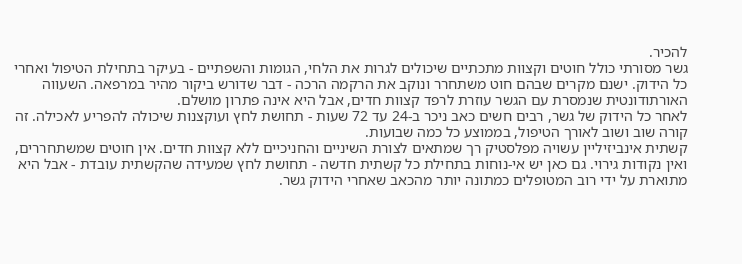להכיר.
גשר מסורתי כולל חוטים וקצוות מתכתיים שיכולים לגרות את הלחי, הגומות והשפתיים - בעיקר בתחילת הטיפול ואחרי כל הידוק. ישנם מקרים שבהם חוט משתחרר ונוקב את הרקמה הרכה - דבר שדורש ביקור מהיר במרפאה. השעווה האורתודונטית שנמסרת עם הגשר עוזרת לרפד קצוות חדים, אבל היא אינה פתרון מושלם.
לאחר כל הידוק של גשר, רבים חשים כאב ניכר ב-24 עד 72 שעות - תחושת לחץ ועוקצנות שיכולה להפריע לאכילה. זה קורה שוב ושוב לאורך הטיפול, בממוצע כל כמה שבועות.
קשתית אינביזיליין עשויה מפלסטיק רך שמתאים לצורת השיניים והחניכיים ללא קצוות חדים. אין חוטים שמשתחררים, ואין נקודות גירוי. גם כאן יש אי-נוחות בתחילת כל קשתית חדשה - תחושת לחץ שמעידה שהקשתית עובדת - אבל היא מתוארת על ידי רוב המטופלים כמתונה יותר מהכאב שאחרי הידוק גשר.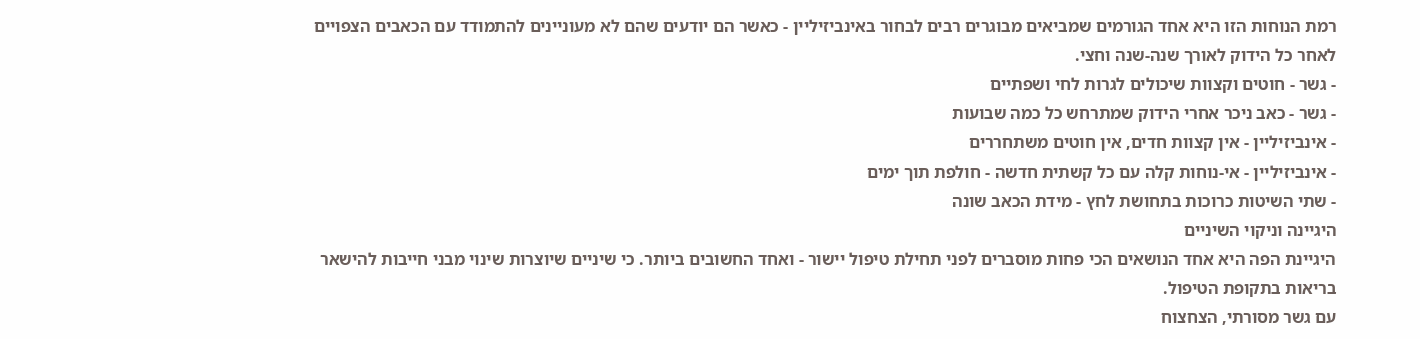רמת הנוחות הזו היא אחד הגורמים שמביאים מבוגרים רבים לבחור באינביזיליין - כאשר הם יודעים שהם לא מעוניינים להתמודד עם הכאבים הצפויים לאחר כל הידוק לאורך שנה-שנה וחצי.
- גשר - חוטים וקצוות שיכולים לגרות לחי ושפתיים
- גשר - כאב ניכר אחרי הידוק שמתרחש כל כמה שבועות
- אינביזיליין - אין קצוות חדים, אין חוטים משתחררים
- אינביזיליין - אי-נוחות קלה עם כל קשתית חדשה - חולפת תוך ימים
- שתי השיטות כרוכות בתחושת לחץ - מידת הכאב שונה
היגיינה וניקוי השיניים
היגיינת הפה היא אחד הנושאים הכי פחות מוסברים לפני תחילת טיפול יישור - ואחד החשובים ביותר. כי שיניים שיוצרות שינוי מבני חייבות להישאר בריאות בתקופת הטיפול.
עם גשר מסורתי, הצחצוח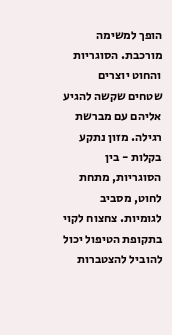הופך למשימה מורכבת. הסוגריות והחוט יוצרים שטחים שקשה להגיע אליהם עם מברשת רגילה. מזון נתקע בקלות - בין הסוגריות, מתחת לחוט, מסביב לגומיות. צחצוח לקוי בתקופת הטיפול יכול להוביל להצטברות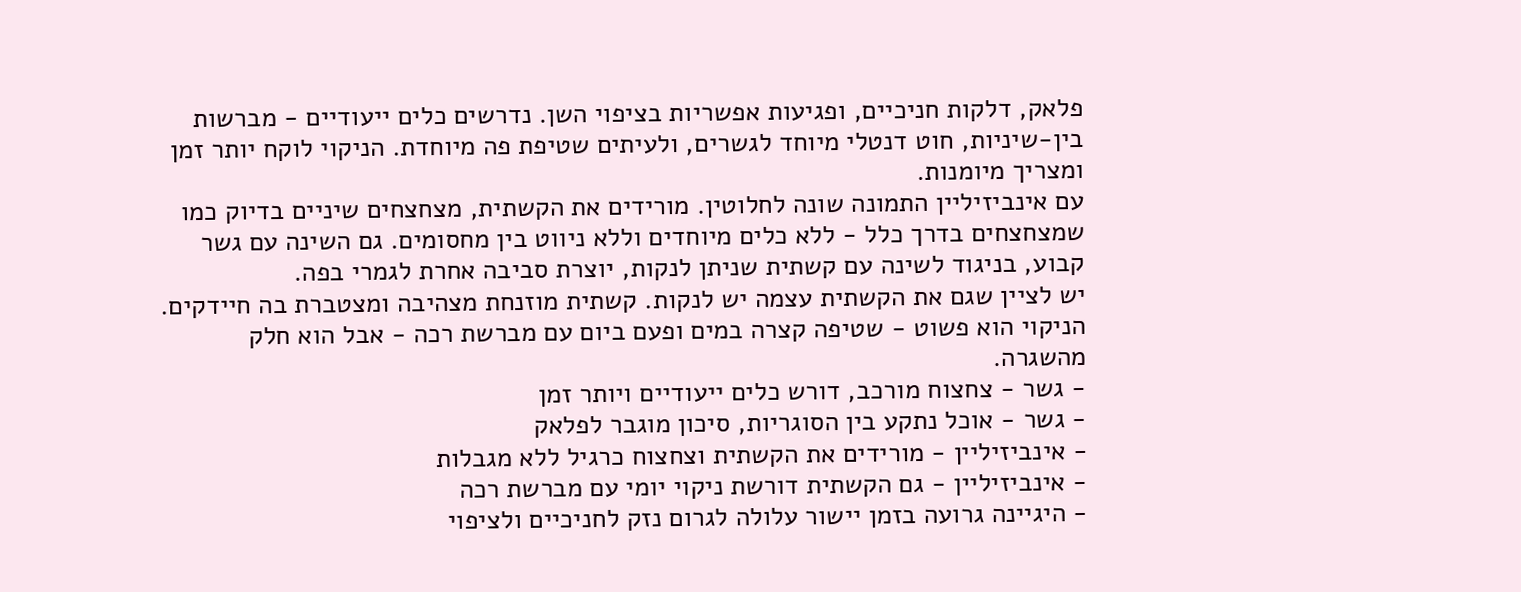פלאק, דלקות חניכיים, ופגיעות אפשריות בציפוי השן. נדרשים כלים ייעודיים - מברשות בין-שיניות, חוט דנטלי מיוחד לגשרים, ולעיתים שטיפת פה מיוחדת. הניקוי לוקח יותר זמן ומצריך מיומנות.
עם אינביזיליין התמונה שונה לחלוטין. מורידים את הקשתית, מצחצחים שיניים בדיוק כמו שמצחצחים בדרך כלל - ללא כלים מיוחדים וללא ניווט בין מחסומים. גם השינה עם גשר קבוע, בניגוד לשינה עם קשתית שניתן לנקות, יוצרת סביבה אחרת לגמרי בפה.
יש לציין שגם את הקשתית עצמה יש לנקות. קשתית מוזנחת מצהיבה ומצטברת בה חיידקים. הניקוי הוא פשוט - שטיפה קצרה במים ופעם ביום עם מברשת רכה - אבל הוא חלק מהשגרה.
- גשר - צחצוח מורכב, דורש כלים ייעודיים ויותר זמן
- גשר - אוכל נתקע בין הסוגריות, סיכון מוגבר לפלאק
- אינביזיליין - מורידים את הקשתית וצחצוח כרגיל ללא מגבלות
- אינביזיליין - גם הקשתית דורשת ניקוי יומי עם מברשת רכה
- היגיינה גרועה בזמן יישור עלולה לגרום נזק לחניכיים ולציפוי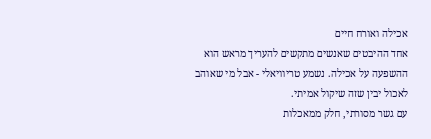אכילה ואורח חיים
אחד ההיבטים שאנשים מתקשים להעריך מראש הוא ההשפעה על אכילה. נשמע טריוויאלי - אבל מי שאוהב לאכול יבין שזה שיקול אמיתי.
עם גשר מסורתי, חלק ממאכלות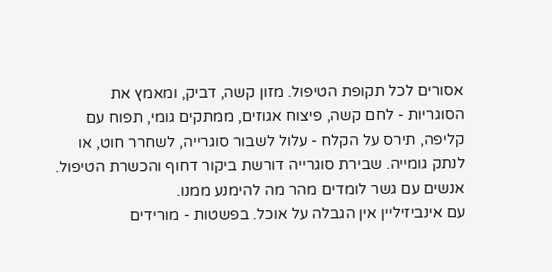אסורים לכל תקופת הטיפול. מזון קשה, דביק, ומאמץ את הסוגריות - לחם קשה, פיצוח אגוזים, ממתקים גומי, תפוח עם קליפה, תירס על הקלח - עלול לשבור סוגרייה, לשחרר חוט, או לנתק גומייה. שבירת סוגרייה דורשת ביקור דחוף והכשרת הטיפול. אנשים עם גשר לומדים מהר מה להימנע ממנו.
עם אינביזיליין אין הגבלה על אוכל. בפשטות - מורידים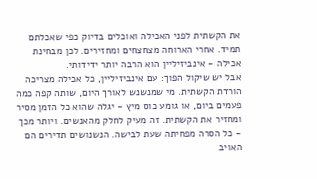את הקשתית לפני האכילה ואוכלים בדיוק כפי שאכלתם תמיד. אחרי הארוחה מצחצחים ומחזירים. לכן מבחינת אכילה - אינביזיליין הוא הרבה יותר ידידותי.
אבל יש שיקול הפוך: עם אינביזיליין, כל אכילה מצריכה הורדת הקשתית. מי שמנשנש לאורך היום, שותה קפה כמה פעמים ביום, או גומע כוס מיץ - יגלה שהוא כל הזמן מסיר ומחזיר את הקשתית. זה מעיק לחלק מהאנשים. ויותר מכך - כל הסרה מפחיתה שעת לבישה. הנשנושים תדירים הם האויב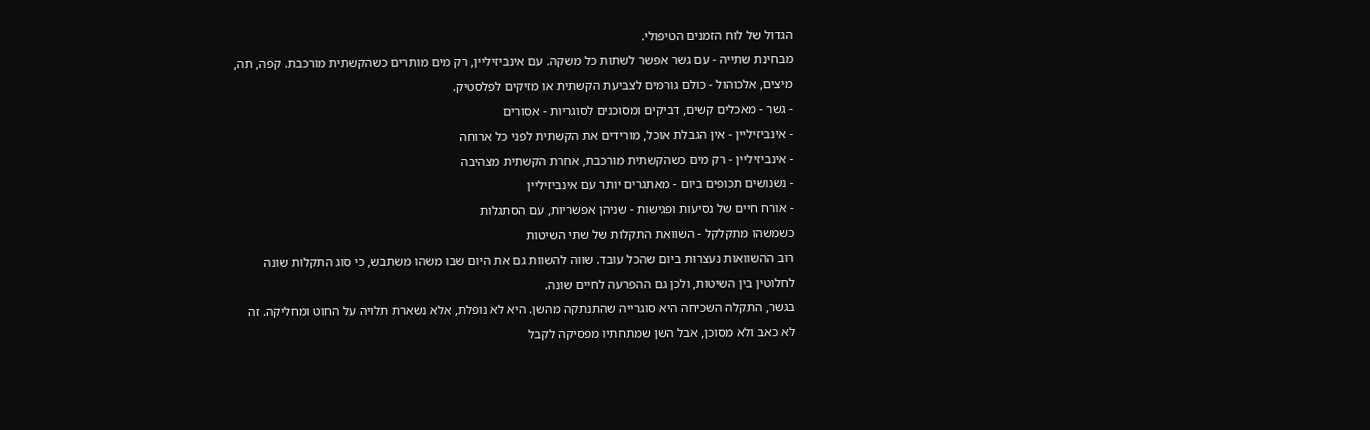הגדול של לוח הזמנים הטיפולי.
מבחינת שתייה - עם גשר אפשר לשתות כל משקה. עם אינביזיליין, רק מים מותרים כשהקשתית מורכבת. קפה, תה, מיצים, אלכוהול - כולם גורמים לצביעת הקשתית או מזיקים לפלסטיק.
- גשר - מאכלים קשים, דביקים ומסוכנים לסוגריות - אסורים
- אינביזיליין - אין הגבלת אוכל, מורידים את הקשתית לפני כל ארוחה
- אינביזיליין - רק מים כשהקשתית מורכבת, אחרת הקשתית מצהיבה
- נשנושים תכופים ביום - מאתגרים יותר עם אינביזיליין
- אורח חיים של נסיעות ופגישות - שניהן אפשריות, עם הסתגלות
כשמשהו מתקלקל - השוואת התקלות של שתי השיטות
רוב ההשוואות נעצרות ביום שהכל עובד. שווה להשוות גם את היום שבו משהו משתבש, כי סוג התקלות שונה לחלוטין בין השיטות, ולכן גם ההפרעה לחיים שונה.
בגשר, התקלה השכיחה היא סוגרייה שהתנתקה מהשן. היא לא נופלת, אלא נשארת תלויה על החוט ומחליקה. זה לא כאב ולא מסוכן, אבל השן שמתחתיו מפסיקה לקבל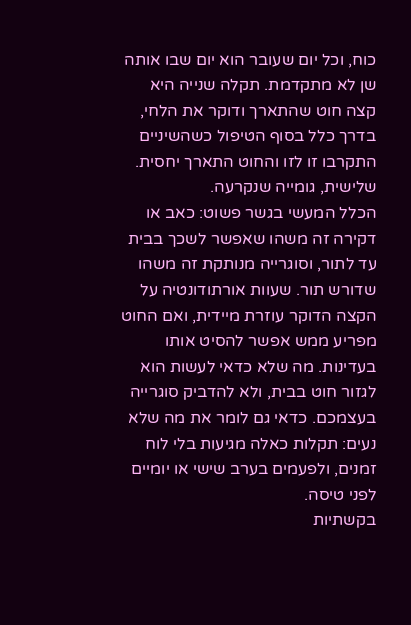כוח, וכל יום שעובר הוא יום שבו אותה שן לא מתקדמת. תקלה שנייה היא קצה חוט שהתארך ודוקר את הלחי, בדרך כלל בסוף הטיפול כשהשיניים התקרבו זו לזו והחוט התארך יחסית. שלישית, גומייה שנקרעה.
הכלל המעשי בגשר פשוט: כאב או דקירה זה משהו שאפשר לשכך בבית עד לתור, וסוגרייה מנותקת זה משהו שדורש תור. שעוות אורתודונטיה על הקצה הדוקר עוזרת מיידית, ואם החוט מפריע ממש אפשר להסיט אותו בעדינות. מה שלא כדאי לעשות הוא לגזור חוט בבית, ולא להדביק סוגרייה בעצמכם. כדאי גם לומר את מה שלא נעים: תקלות כאלה מגיעות בלי לוח זמנים, ולפעמים בערב שישי או יומיים לפני טיסה.
בקשתיות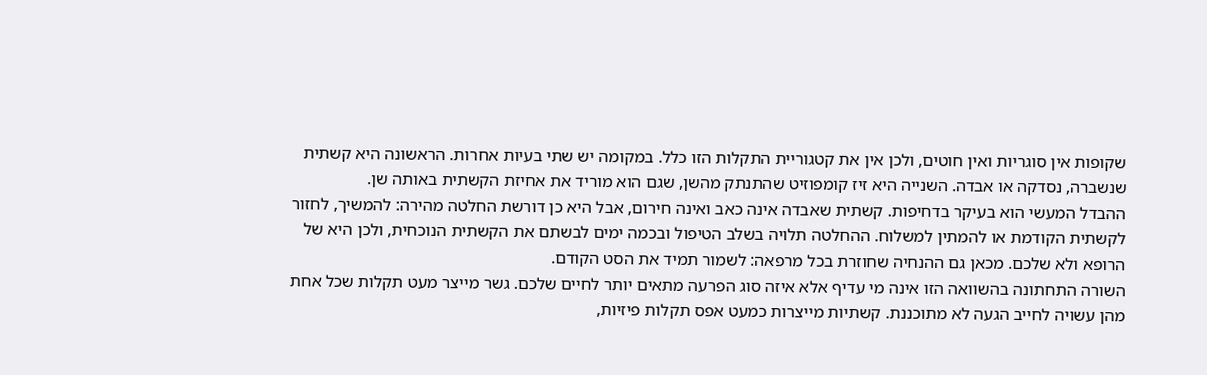שקופות אין סוגריות ואין חוטים, ולכן אין את קטגוריית התקלות הזו כלל. במקומה יש שתי בעיות אחרות. הראשונה היא קשתית שנשברה, נסדקה או אבדה. השנייה היא זיז קומפוזיט שהתנתק מהשן, שגם הוא מוריד את אחיזת הקשתית באותה שן.
ההבדל המעשי הוא בעיקר בדחיפות. קשתית שאבדה אינה כאב ואינה חירום, אבל היא כן דורשת החלטה מהירה: להמשיך, לחזור לקשתית הקודמת או להמתין למשלוח. ההחלטה תלויה בשלב הטיפול ובכמה ימים לבשתם את הקשתית הנוכחית, ולכן היא של הרופא ולא שלכם. מכאן גם ההנחיה שחוזרת בכל מרפאה: לשמור תמיד את הסט הקודם.
השורה התחתונה בהשוואה הזו אינה מי עדיף אלא איזה סוג הפרעה מתאים יותר לחיים שלכם. גשר מייצר מעט תקלות שכל אחת מהן עשויה לחייב הגעה לא מתוכננת. קשתיות מייצרות כמעט אפס תקלות פיזיות,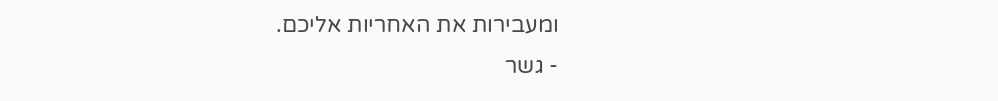ומעבירות את האחריות אליכם.
- גשר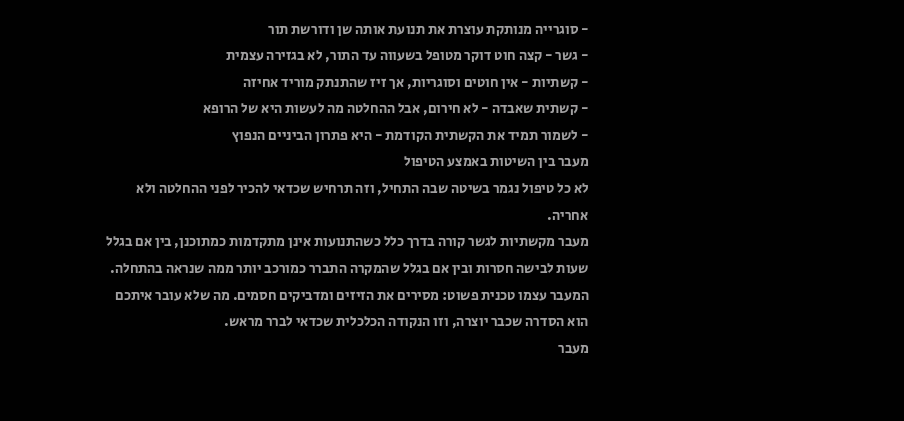- סוגרייה מנותקת עוצרת את תנועת אותה שן ודורשת תור
- גשר - קצה חוט דוקר מטופל בשעווה עד התור, לא בגזירה עצמית
- קשתיות - אין חוטים וסוגריות, אך זיז שהתנתק מוריד אחיזה
- קשתית שאבדה - לא חירום, אבל ההחלטה מה לעשות היא של הרופא
- לשמור תמיד את הקשתית הקודמת - היא פתרון הביניים הנפוץ
מעבר בין השיטות באמצע הטיפול
לא כל טיפול נגמר בשיטה שבה התחיל, וזה תרחיש שכדאי להכיר לפני ההחלטה ולא אחריה.
מעבר מקשתיות לגשר קורה בדרך כלל כשהתנועות אינן מתקדמות כמתוכנן, בין אם בגלל שעות לבישה חסרות ובין אם בגלל שהמקרה התברר כמורכב יותר ממה שנראה בהתחלה. המעבר עצמו טכנית פשוט: מסירים את הזיזים ומדביקים חסמים. מה שלא עובר איתכם הוא הסדרה שכבר יוצרה, וזו הנקודה הכלכלית שכדאי לברר מראש.
מעבר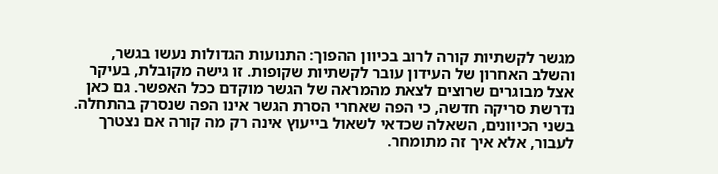מגשר לקשתיות קורה לרוב בכיוון ההפוך: התנועות הגדולות נעשו בגשר, והשלב האחרון של העידון עובר לקשתיות שקופות. זו גישה מקובלת, בעיקר אצל מבוגרים שרוצים לצאת מהמראה של הגשר מוקדם ככל האפשר. גם כאן נדרשת סריקה חדשה, כי הפה שאחרי הסרת הגשר אינו הפה שנסרק בהתחלה.
בשני הכיוונים, השאלה שכדאי לשאול בייעוץ אינה רק מה קורה אם נצטרך לעבור, אלא איך זה מתומחר.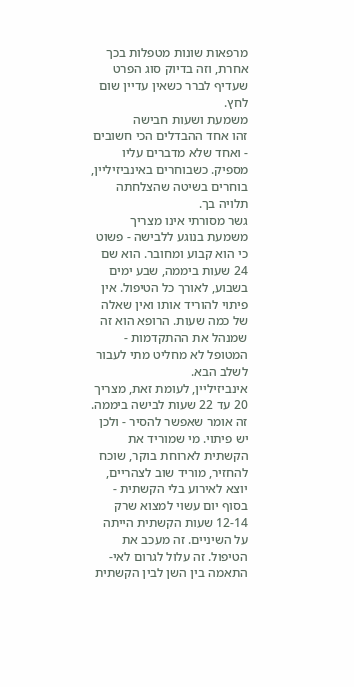מרפאות שונות מטפלות בכך אחרת, וזה בדיוק סוג הפרט שעדיף לברר כשאין עדיין שום לחץ.
משמעת ושעות חבישה
זהו אחד ההבדלים הכי חשובים - ואחד שלא מדברים עליו מספיק. כשבוחרים באינביזיליין, בוחרים בשיטה שהצלחתה תלויה בך.
גשר מסורתי אינו מצריך משמעת בנוגע ללבישה - פשוט כי הוא קבוע ומחובר. הוא שם 24 שעות ביממה, שבע ימים בשבוע, לאורך כל הטיפול. אין פיתוי להוריד אותו ואין שאלה של כמה שעות. הרופא הוא זה שמנהל את ההתקדמות - המטופל לא מחליט מתי לעבור לשלב הבא.
אינביזיליין, לעומת זאת, מצריך 20 עד 22 שעות לבישה ביממה. זה אומר שאפשר להסיר - ולכן יש פיתוי. מי שמוריד את הקשתית לארוחת בוקר, שוכח להחזיר, מוריד שוב לצהריים, יוצא לאירוע בלי הקשתית - בסוף יום עשוי למצוא שרק 12-14 שעות הקשתית הייתה על השיניים. זה מעכב את הטיפול. זה עלול לגרום לאי-התאמה בין השן לבין הקשתית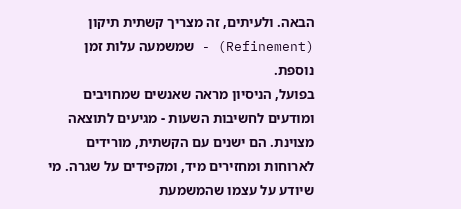הבאה. ולעיתים, זה מצריך קשתית תיקון (Refinement) - שמשמעה עלות זמן נוספת.
בפועל, הניסיון מראה שאנשים שמחויבים ומודעים לחשיבות השעות - מגיעים לתוצאה מצוינת. הם ישנים עם הקשתית, מורידים לארוחות ומחזירים מיד, ומקפידים על שגרה. מי שיודע על עצמו שהמשמעת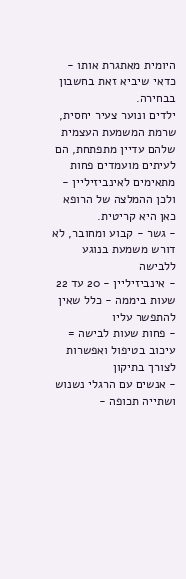היומית מאתגרת אותו - כדאי שיביא זאת בחשבון בבחירה.
ילדים ונוער צעיר יחסית, שרמת המשמעת העצמית שלהם עדיין מתפתחת, הם לעיתים מועמדים פחות מתאימים לאינביזיליין - ולכן ההמלצה של הרופא כאן היא קריטית.
- גשר - קבוע ומחובר, לא דורש משמעת בנוגע ללבישה
- אינביזיליין - 20 עד 22 שעות ביממה - כלל שאין להתפשר עליו
- פחות שעות לבישה = עיכוב בטיפול ואפשרות לצורך בתיקון
- אנשים עם הרגלי נשנוש ושתייה תכופה -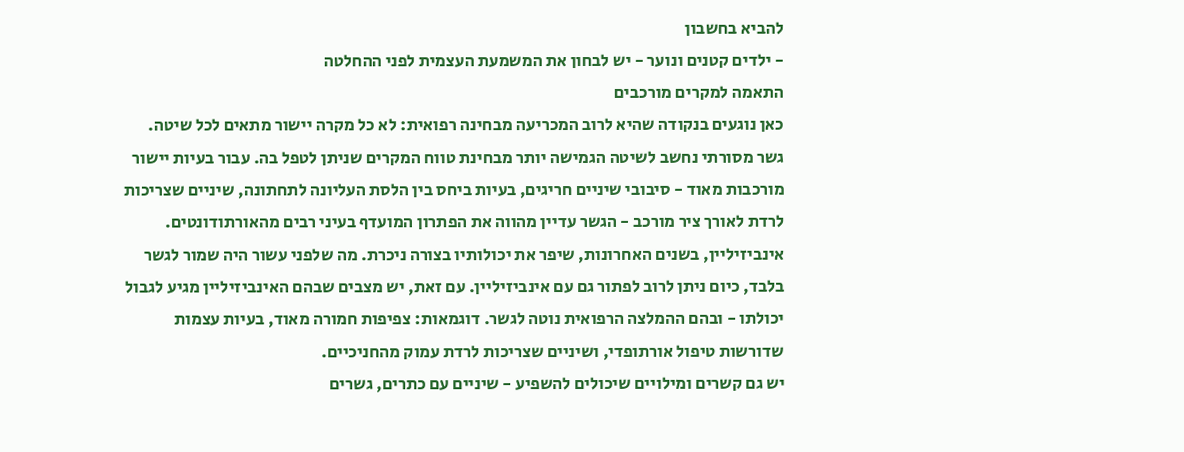להביא בחשבון
- ילדים קטנים ונוער - יש לבחון את המשמעת העצמית לפני ההחלטה
התאמה למקרים מורכבים
כאן נוגעים בנקודה שהיא לרוב המכריעה מבחינה רפואית: לא כל מקרה יישור מתאים לכל שיטה.
גשר מסורתי נחשב לשיטה הגמישה יותר מבחינת טווח המקרים שניתן לטפל בה. עבור בעיות יישור מורכבות מאוד - סיבובי שיניים חריגים, בעיות ביחס בין הלסת העליונה לתחתונה, שיניים שצריכות לרדת לאורך ציר מורכב - הגשר עדיין מהווה את הפתרון המועדף בעיני רבים מהאורתודונטים.
אינביזיליין, בשנים האחרונות, שיפר את יכולותיו בצורה ניכרת. מה שלפני עשור היה שמור לגשר בלבד, כיום ניתן לרוב לפתור גם עם אינביזיליין. עם זאת, יש מצבים שבהם האינביזיליין מגיע לגבול יכולתו - ובהם ההמלצה הרפואית נוטה לגשר. דוגמאות: צפיפות חמורה מאוד, בעיות עצמות שדורשות טיפול אורתופדי, ושיניים שצריכות לרדת עמוק מהחניכיים.
יש גם קשרים ומילויים שיכולים להשפיע - שיניים עם כתרים, גשרים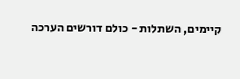קיימים, השתלות - כולם דורשים הערכה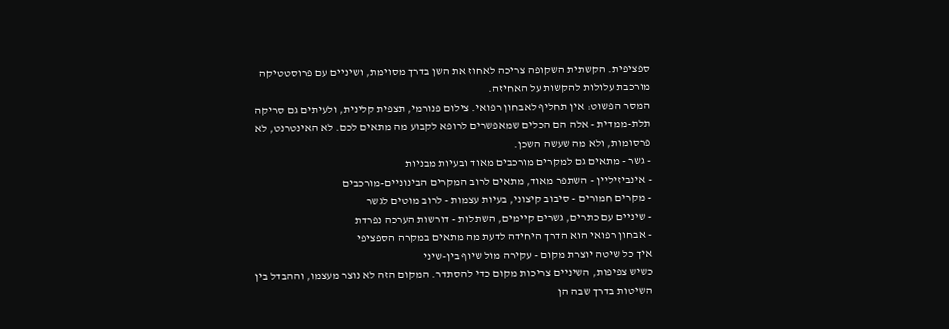ספציפית. הקשתית השקופה צריכה לאחוז את השן בדרך מסוימת, ושיניים עם פרוסטטיקה מורכבת עלולות להקשות על האחיזה.
המסר הפשוט: אין תחליף לאבחון רפואי. צילום פנורמי, תצפית קלינית, ולעיתים גם סריקה תלת-ממדית - אלה הם הכלים שמאפשרים לרופא לקבוע מה מתאים לכם. לא האינטרנט, לא פרסומות, ולא מה שעשה השכן.
- גשר - מתאים גם למקרים מורכבים מאוד ובעיות מבניות
- אינביזיליין - השתפר מאוד, מתאים לרוב המקרים הבינוניים-מורכבים
- מקרים חמורים - סיבוב קיצוני, בעיות עצמות - לרוב מוטים לגשר
- שיניים עם כתרים, גשרים קיימים, השתלות - דורשות הערכה נפרדת
- אבחון רפואי הוא הדרך היחידה לדעת מה מתאים במקרה הספציפי
איך כל שיטה יוצרת מקום - עקירה מול שיוף בין-שיני
כשיש צפיפות, השיניים צריכות מקום כדי להסתדר. המקום הזה לא נוצר מעצמו, וההבדל בין השיטות בדרך שבה הן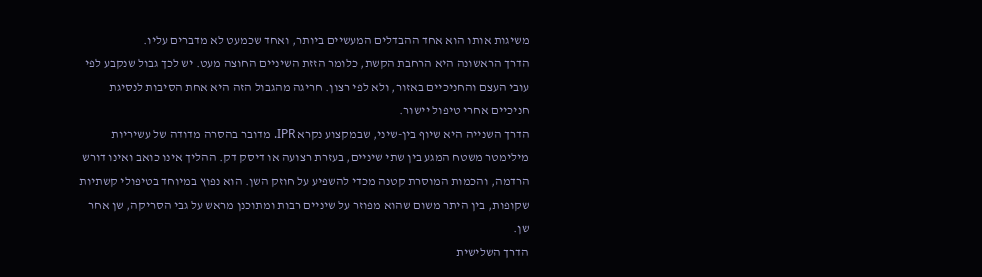משיגות אותו הוא אחד ההבדלים המעשיים ביותר, ואחד שכמעט לא מדברים עליו.
הדרך הראשונה היא הרחבת הקשת, כלומר הזזת השיניים החוצה מעט. יש לכך גבול שנקבע לפי עובי העצם והחניכיים באזור, ולא לפי רצון. חריגה מהגבול הזה היא אחת הסיבות לנסיגת חניכיים אחרי טיפול יישור.
הדרך השנייה היא שיוף בין-שיני, שבמקצוע נקרא IPR. מדובר בהסרה מדודה של עשיריות מילימטר משטח המגע בין שתי שיניים, בעזרת רצועה או דיסק דק. ההליך אינו כואב ואינו דורש הרדמה, והכמות המוסרת קטנה מכדי להשפיע על חוזק השן. הוא נפוץ במיוחד בטיפולי קשתיות שקופות, בין היתר משום שהוא מפוזר על שיניים רבות ומתוכנן מראש על גבי הסריקה, שן אחר שן.
הדרך השלישית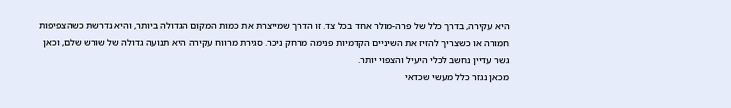היא עקירה, בדרך כלל של פרה-מולר אחד בכל צד. זו הדרך שמייצרת את כמות המקום הגדולה ביותר, והיא נדרשת כשהצפיפות חמורה או כשצריך להזיז את השיניים הקדמיות פנימה מרחק ניכר. סגירת מרווח עקירה היא תנועה גדולה של שורש שלם, וכאן גשר עדיין נחשב לכלי היעיל והצפוי יותר.
מכאן נגזר כלל מעשי שכדאי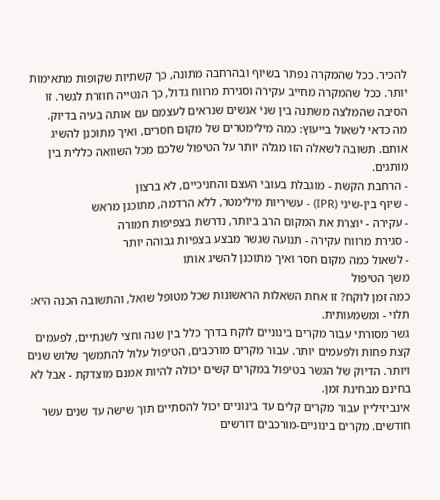להכיר. ככל שהמקרה נפתר בשיוף ובהרחבה מתונה, כך קשתיות שקופות מתאימות יותר. ככל שהמקרה מחייב עקירה וסגירת מרווח גדול, כך הנטייה חוזרת לגשר. זו הסיבה שהמלצה משתנה בין שני אנשים שנראים לעצמם עם אותה בעיה בדיוק.
מה כדאי לשאול בייעוץ: כמה מילימטרים של מקום חסרים, ואיך מתוכנן להשיג אותם. תשובה לשאלה הזו מגלה יותר על הטיפול שלכם מכל השוואה כללית בין מותגים.
- הרחבת הקשת - מוגבלת בעובי העצם והחניכיים, לא ברצון
- שיוף בין-שיני (IPR) - עשיריות מילימטר, ללא הרדמה, מתוכנן מראש
- עקירה - יוצרת את המקום הרב ביותר, נדרשת בצפיפות חמורה
- סגירת מרווח עקירה - תנועה שגשר מבצע בצפיות גבוהה יותר
- לשאול כמה מקום חסר ואיך מתוכנן להשיג אותו
משך הטיפול
כמה זמן לוקח? זו אחת השאלות הראשונות שכל מטופל שואל, והתשובה הכנה היא: תלוי - ומשמעותית.
גשר מסורתי עבור מקרים בינוניים לוקח בדרך כלל בין שנה וחצי לשנתיים, לפעמים קצת פחות ולפעמים יותר. עבור מקרים מורכבים, הטיפול עלול להתמשך שלוש שנים ויותר. הדיוק של הגשר בטיפול במקרים קשים יכולה להיות אמנם מוצדקת - אבל לא בחינם מבחינת זמן.
אינביזיליין עבור מקרים קלים עד בינוניים יכול להסתיים תוך שישה עד שנים עשר חודשים. מקרים בינוניים-מורכבים דורשים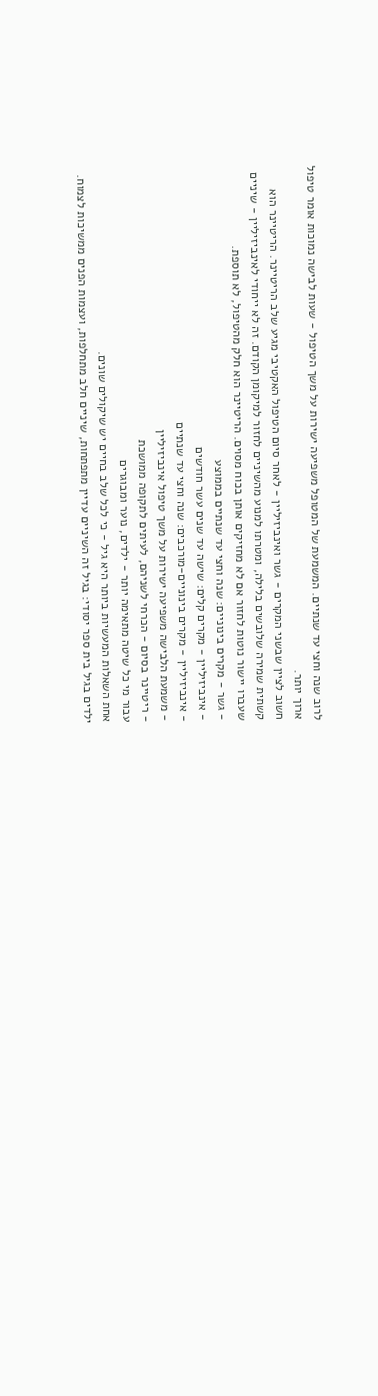לרוב שנה וחצי עד שנתיים. המשמעת של המטופל משפיעה ישירות על משך הטיפול - שעות לבישה נמוכות אומר טיפול ארוך יותר.
חשוב לציין שבשני המקרים - גשר ואינביזיליין - לאחר סיום הטיפול האקטיבי מגיע שלב הריטיינר. הריטיינר הוא קשתית שמירה שלובשים בלילה, ומטרתו למנוע מהשיניים לחזור למיקומן הקודם. זה לא ייחודי לאינביזיליין - שיניים שעברו יישור נוטות לחזור אם לא מחזיקים אותן בכוח מסוים. הריטיינר הוא חלק מהטיפול, לא תוספת.
- גשר - מקרים בינוניים: שנה וחצי עד שנתיים בממוצע
- אינביזיליין - מקרים קלים: שישה עד שנים עשר חודשים
- אינביזיליין - מקרים בינוניים-מורכבים: שנה וחצי עד שנתיים
- משמעת הלבישה משפיעה ישירות על משך טיפול אינביזיליין
- ריטיינר בסיום - הכרחי לשניהם, לעיתים לתקופה ממושכת
עבור מי כל שיטה מתאימה יותר - ילדים, נוער ומבוגרים
אחת השאלות המעשיות ביותר היא גיל - כי לכל שלב בחיים יש שיקולים שונים.
ילדים בגיל בית ספר יסודי: בגיל זה השיניים עדיין מתפתחות, שיניים חלב מתחלפות, ועצמות הפנים ממשיכות לצמוח.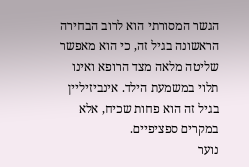הגשר המסורתי הוא לרוב הבחירה הראשונה בגיל זה, כי הוא מאפשר שליטה מלאה מצד הרופא ואינו תלוי במשמעת הילד. אינביזיליין בגיל זה הוא פחות שכיח, אלא במקרים ספציפיים.
נוער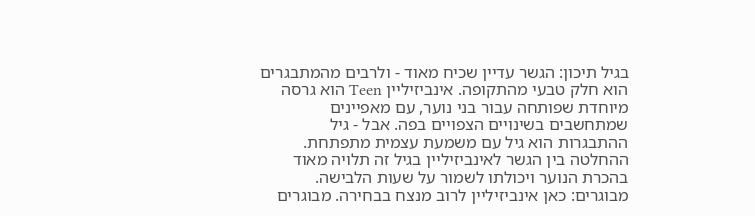בגיל תיכון: הגשר עדיין שכיח מאוד - ולרבים מהמתבגרים הוא חלק טבעי מהתקופה. אינביזיליין Teen הוא גרסה מיוחדת שפותחה עבור בני נוער, עם מאפיינים שמתחשבים בשינויים הצפויים בפה. אבל - גיל ההתבגרות הוא גיל עם משמעת עצמית מתפתחת. ההחלטה בין הגשר לאינביזיליין בגיל זה תלויה מאוד בהכרת הנוער ויכולתו לשמור על שעות הלבישה.
מבוגרים: כאן אינביזיליין לרוב מנצח בבחירה. מבוגרים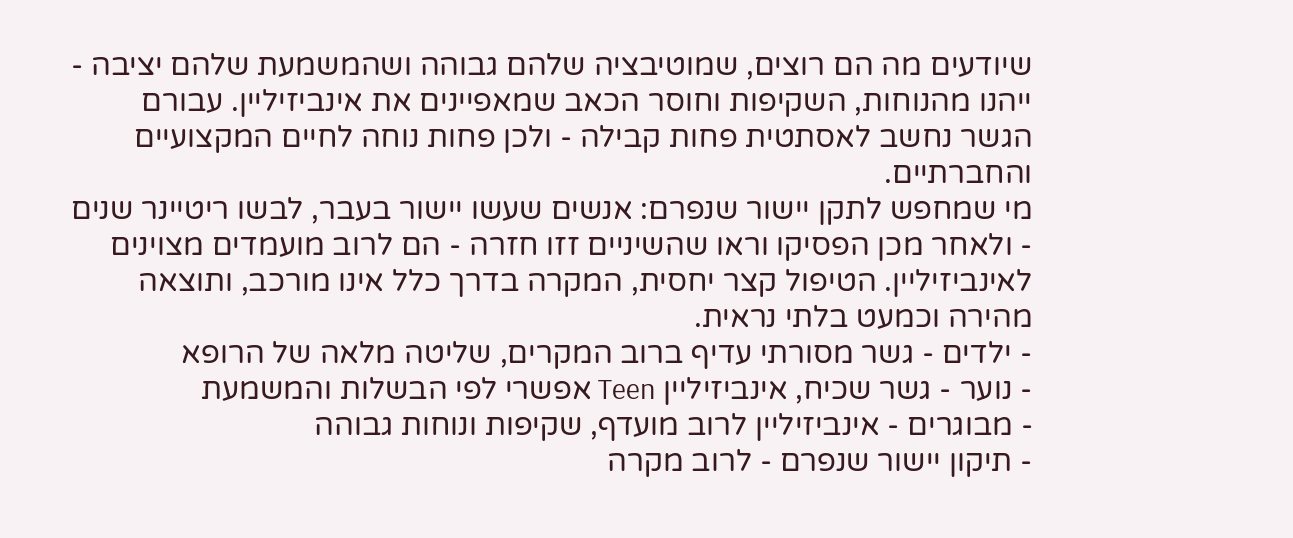שיודעים מה הם רוצים, שמוטיבציה שלהם גבוהה ושהמשמעת שלהם יציבה - ייהנו מהנוחות, השקיפות וחוסר הכאב שמאפיינים את אינביזיליין. עבורם הגשר נחשב לאסתטית פחות קבילה - ולכן פחות נוחה לחיים המקצועיים והחברתיים.
מי שמחפש לתקן יישור שנפרם: אנשים שעשו יישור בעבר, לבשו ריטיינר שנים - ולאחר מכן הפסיקו וראו שהשיניים זזו חזרה - הם לרוב מועמדים מצוינים לאינביזיליין. הטיפול קצר יחסית, המקרה בדרך כלל אינו מורכב, ותוצאה מהירה וכמעט בלתי נראית.
- ילדים - גשר מסורתי עדיף ברוב המקרים, שליטה מלאה של הרופא
- נוער - גשר שכיח, אינביזיליין Teen אפשרי לפי הבשלות והמשמעת
- מבוגרים - אינביזיליין לרוב מועדף, שקיפות ונוחות גבוהה
- תיקון יישור שנפרם - לרוב מקרה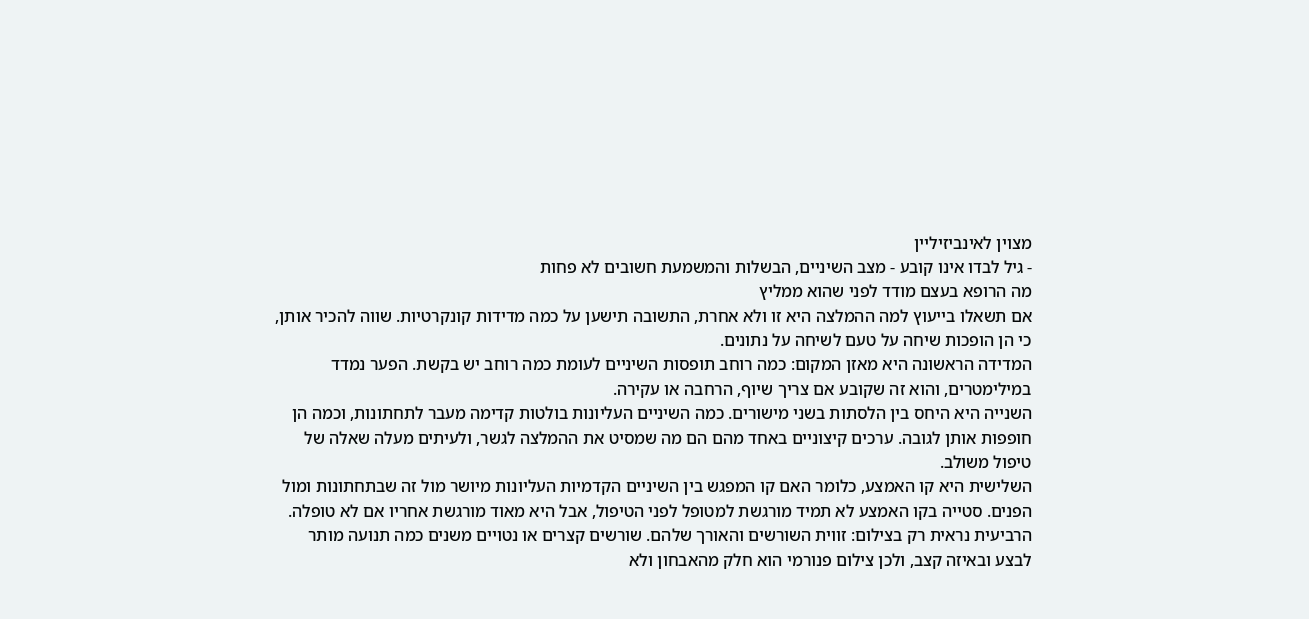מצוין לאינביזיליין
- גיל לבדו אינו קובע - מצב השיניים, הבשלות והמשמעת חשובים לא פחות
מה הרופא בעצם מודד לפני שהוא ממליץ
אם תשאלו בייעוץ למה ההמלצה היא זו ולא אחרת, התשובה תישען על כמה מדידות קונקרטיות. שווה להכיר אותן, כי הן הופכות שיחה על טעם לשיחה על נתונים.
המדידה הראשונה היא מאזן המקום: כמה רוחב תופסות השיניים לעומת כמה רוחב יש בקשת. הפער נמדד במילימטרים, והוא זה שקובע אם צריך שיוף, הרחבה או עקירה.
השנייה היא היחס בין הלסתות בשני מישורים. כמה השיניים העליונות בולטות קדימה מעבר לתחתונות, וכמה הן חופפות אותן לגובה. ערכים קיצוניים באחד מהם הם מה שמסיט את ההמלצה לגשר, ולעיתים מעלה שאלה של טיפול משולב.
השלישית היא קו האמצע, כלומר האם קו המפגש בין השיניים הקדמיות העליונות מיושר מול זה שבתחתונות ומול הפנים. סטייה בקו האמצע לא תמיד מורגשת למטופל לפני הטיפול, אבל היא מאוד מורגשת אחריו אם לא טופלה.
הרביעית נראית רק בצילום: זווית השורשים והאורך שלהם. שורשים קצרים או נטויים משנים כמה תנועה מותר לבצע ובאיזה קצב, ולכן צילום פנורמי הוא חלק מהאבחון ולא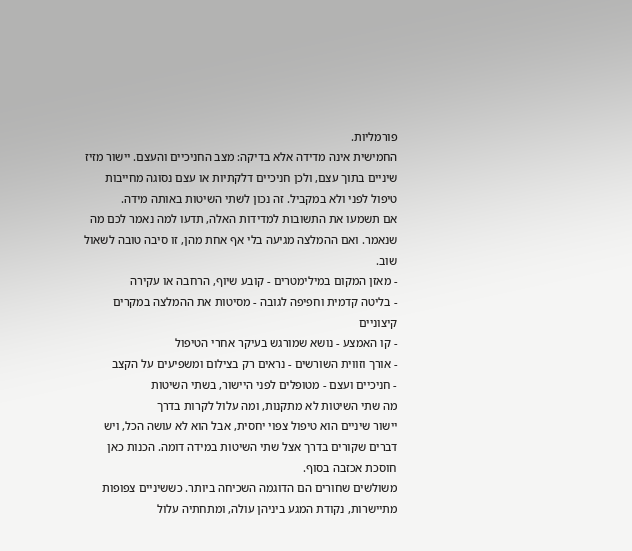פורמליות.
החמישית אינה מדידה אלא בדיקה: מצב החניכיים והעצם. יישור מזיז שיניים בתוך עצם, ולכן חניכיים דלקתיות או עצם נסוגה מחייבות טיפול לפני ולא במקביל. זה נכון לשתי השיטות באותה מידה.
אם תשמעו את התשובות למדידות האלה, תדעו למה נאמר לכם מה שנאמר. ואם ההמלצה מגיעה בלי אף אחת מהן, זו סיבה טובה לשאול שוב.
- מאזן המקום במילימטרים - קובע שיוף, הרחבה או עקירה
- בליטה קדמית וחפיפה לגובה - מסיטות את ההמלצה במקרים קיצוניים
- קו האמצע - נושא שמורגש בעיקר אחרי הטיפול
- אורך וזווית השורשים - נראים רק בצילום ומשפיעים על הקצב
- חניכיים ועצם - מטופלים לפני היישור, בשתי השיטות
מה שתי השיטות לא מתקנות, ומה עלול לקרות בדרך
יישור שיניים הוא טיפול צפוי יחסית, אבל הוא לא עושה הכל, ויש דברים שקורים בדרך אצל שתי השיטות במידה דומה. הכנות כאן חוסכת אכזבה בסוף.
משולשים שחורים הם הדוגמה השכיחה ביותר. כששיניים צפופות מתיישרות, נקודת המגע ביניהן עולה, ומתחתיה עלול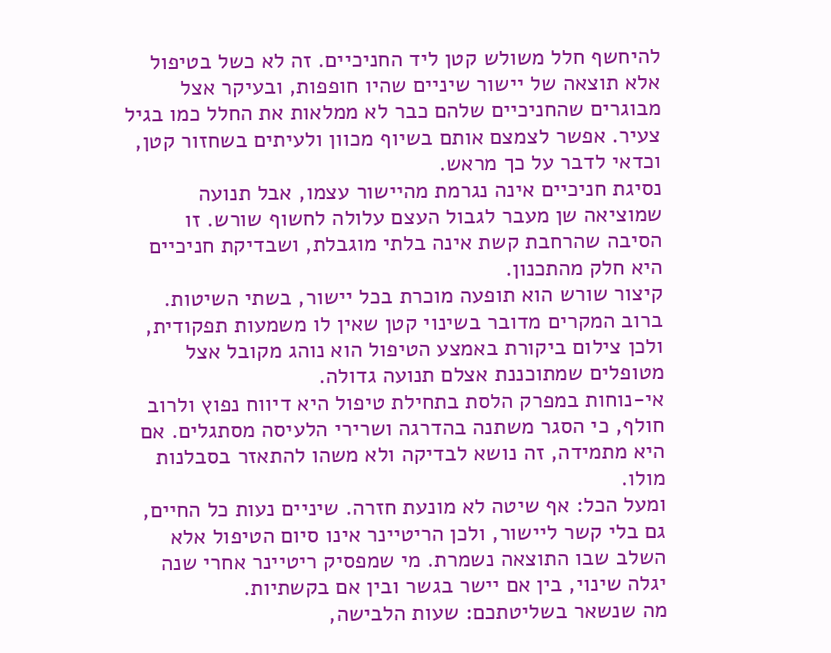להיחשף חלל משולש קטן ליד החניכיים. זה לא כשל בטיפול אלא תוצאה של יישור שיניים שהיו חופפות, ובעיקר אצל מבוגרים שהחניכיים שלהם כבר לא ממלאות את החלל כמו בגיל צעיר. אפשר לצמצם אותם בשיוף מכוון ולעיתים בשחזור קטן, וכדאי לדבר על כך מראש.
נסיגת חניכיים אינה נגרמת מהיישור עצמו, אבל תנועה שמוציאה שן מעבר לגבול העצם עלולה לחשוף שורש. זו הסיבה שהרחבת קשת אינה בלתי מוגבלת, ושבדיקת חניכיים היא חלק מהתכנון.
קיצור שורש הוא תופעה מוכרת בכל יישור, בשתי השיטות. ברוב המקרים מדובר בשינוי קטן שאין לו משמעות תפקודית, ולכן צילום ביקורת באמצע הטיפול הוא נוהג מקובל אצל מטופלים שמתוכננת אצלם תנועה גדולה.
אי-נוחות במפרק הלסת בתחילת טיפול היא דיווח נפוץ ולרוב חולף, כי הסגר משתנה בהדרגה ושרירי הלעיסה מסתגלים. אם היא מתמידה, זה נושא לבדיקה ולא משהו להתאזר בסבלנות מולו.
ומעל הכל: אף שיטה לא מונעת חזרה. שיניים נעות כל החיים, גם בלי קשר ליישור, ולכן הריטיינר אינו סיום הטיפול אלא השלב שבו התוצאה נשמרת. מי שמפסיק ריטיינר אחרי שנה יגלה שינוי, בין אם יישר בגשר ובין אם בקשתיות.
מה שנשאר בשליטתכם: שעות הלבישה,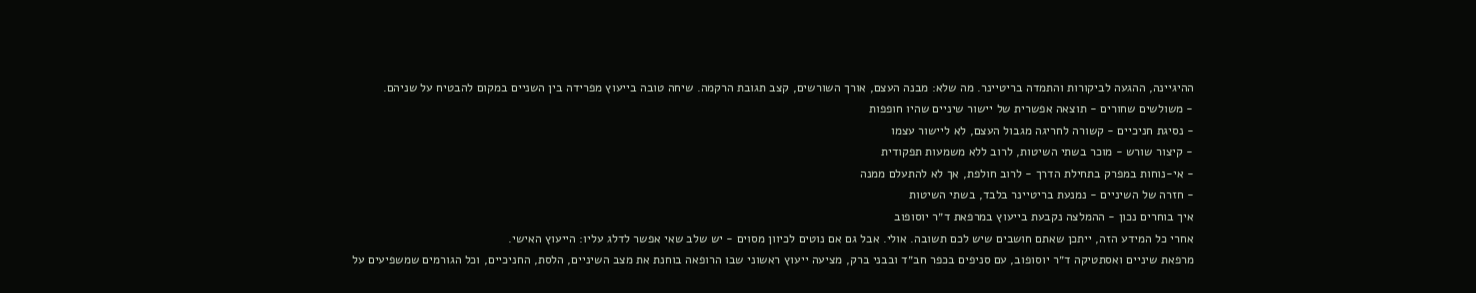ההיגיינה, ההגעה לביקורות והתמדה בריטיינר. מה שלא: מבנה העצם, אורך השורשים, קצב תגובת הרקמה. שיחה טובה בייעוץ מפרידה בין השניים במקום להבטיח על שניהם.
- משולשים שחורים - תוצאה אפשרית של יישור שיניים שהיו חופפות
- נסיגת חניכיים - קשורה לחריגה מגבול העצם, לא ליישור עצמו
- קיצור שורש - מוכר בשתי השיטות, לרוב ללא משמעות תפקודית
- אי-נוחות במפרק בתחילת הדרך - לרוב חולפת, אך לא להתעלם ממנה
- חזרה של השיניים - נמנעת בריטיינר בלבד, בשתי השיטות
איך בוחרים נכון - ההמלצה נקבעת בייעוץ במרפאת ד״ר יוסופוב
אחרי כל המידע הזה, ייתכן שאתם חושבים שיש לכם תשובה. אולי. אבל גם אם נוטים לכיוון מסוים - יש שלב שאי אפשר לדלג עליו: הייעוץ האישי.
מרפאת שיניים ואסתטיקה ד״ר יוסופוב, עם סניפים בכפר חב״ד ובבני ברק, מציעה ייעוץ ראשוני שבו הרופאה בוחנת את מצב השיניים, הלסת, החניכיים, וכל הגורמים שמשפיעים על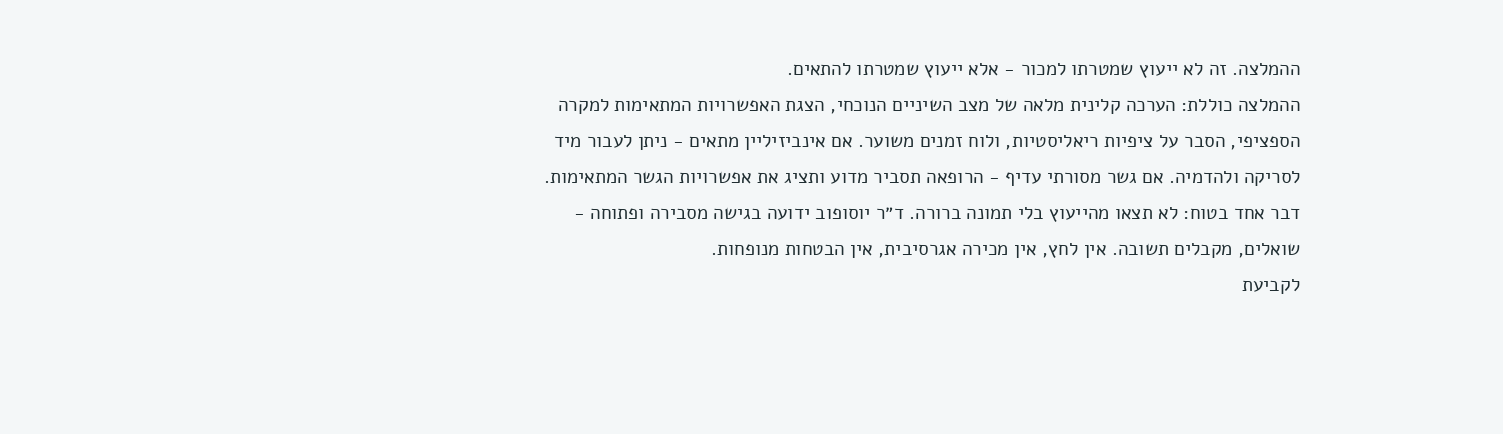ההמלצה. זה לא ייעוץ שמטרתו למכור - אלא ייעוץ שמטרתו להתאים.
ההמלצה כוללת: הערכה קלינית מלאה של מצב השיניים הנוכחי, הצגת האפשרויות המתאימות למקרה הספציפי, הסבר על ציפיות ריאליסטיות, ולוח זמנים משוער. אם אינביזיליין מתאים - ניתן לעבור מיד לסריקה ולהדמיה. אם גשר מסורתי עדיף - הרופאה תסביר מדוע ותציג את אפשרויות הגשר המתאימות.
דבר אחד בטוח: לא תצאו מהייעוץ בלי תמונה ברורה. ד״ר יוסופוב ידועה בגישה מסבירה ופתוחה - שואלים, מקבלים תשובה. אין לחץ, אין מכירה אגרסיבית, אין הבטחות מנופחות.
לקביעת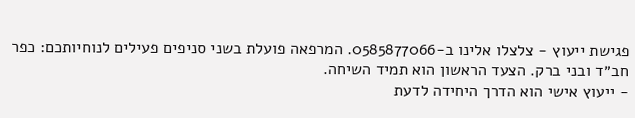פגישת ייעוץ - צלצלו אלינו ב-0585877066. המרפאה פועלת בשני סניפים פעילים לנוחיותכם: כפר חב״ד ובני ברק. הצעד הראשון הוא תמיד השיחה.
- ייעוץ אישי הוא הדרך היחידה לדעת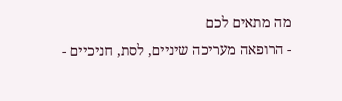מה מתאים לכם
- הרופאה מעריכה שיניים, לסת, חניכיים -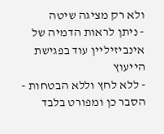ולא רק מציגה שיטה
- ניתן לראות הדמיה של אינביזיליין עוד בפגישת הייעוץ
- ללא לחץ וללא הבטחות - הסבר כן ומפורט בלבד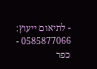- לתיאום ייעוץ: 0585877066 - כפר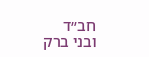חב״ד ובני ברק